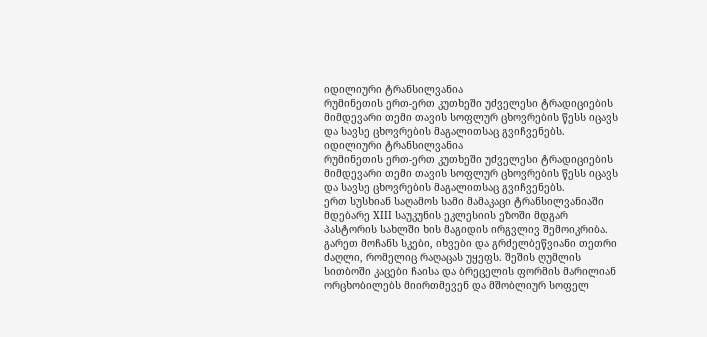იდილიური ტრანსილვანია
რუმინეთის ერთ-ერთ კუთხეში უძველესი ტრადიციების მიმდევარი თემი თავის სოფლურ ცხოვრების წესს იცავს და სავსე ცხოვრების მაგალითსაც გვიჩვენებს.
იდილიური ტრანსილვანია
რუმინეთის ერთ-ერთ კუთხეში უძველესი ტრადიციების მიმდევარი თემი თავის სოფლურ ცხოვრების წესს იცავს და სავსე ცხოვრების მაგალითსაც გვიჩვენებს.
ერთ სუსხიან საღამოს სამი მამაკაცი ტრანსილვანიაში მდებარე XIII საუკუნის ეკლესიის ეზოში მდგარ პასტორის სახლში ხის მაგიდის ირგვლივ შემოიკრიბა. გარეთ მოჩანს სკები, იხვები და გრძელბეწვიანი თეთრი ძაღლი, რომელიც რაღაცას უყეფს. შეშის ღუმლის სითბოში კაცები ჩაისა და ბრეცელის ფორმის მარილიან ორცხობილებს მიირთმევენ და მშობლიურ სოფელ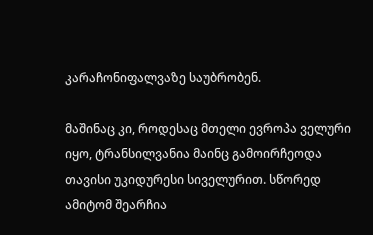კარაჩონიფალვაზე საუბრობენ.

მაშინაც კი, როდესაც მთელი ევროპა ველური იყო, ტრანსილვანია მაინც გამოირჩეოდა თავისი უკიდურესი სიველურით. სწორედ ამიტომ შეარჩია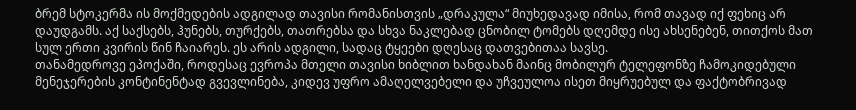ბრემ სტოკერმა ის მოქმედების ადგილად თავისი რომანისთვის „დრაკულა“ მიუხედავად იმისა, რომ თავად იქ ფეხიც არ დაუდგამს. აქ საქსებს, ჰუნებს, თურქებს, თათრებსა და სხვა ნაკლებად ცნობილ ტომებს დღემდე ისე ახსენებენ, თითქოს მათ სულ ერთი კვირის წინ ჩაიარეს. ეს არის ადგილი, სადაც ტყეები დღესაც დათვებითაა სავსე.
თანამედროვე ეპოქაში, როდესაც ევროპა მთელი თავისი ხიბლით ხანდახან მაინც მობილურ ტელეფონზე ჩამოკიდებული მენეჯერების კონტინენტად გვევლინება, კიდევ უფრო ამაღელვებელი და უჩვეულოა ისეთ მიყრუებულ და ფაქტობრივად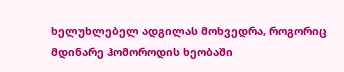ხელუხლებელ ადგილას მოხვედრა, როგორიც მდინარე ჰომოროდის ხეობაში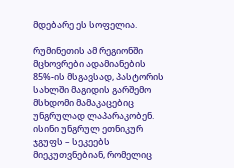მდებარე ეს სოფელია.

რუმინეთის ამ რეგიონში მცხოვრები ადამიანების 85%-ის მსგავსად, პასტორის სახლში მაგიდის გარშემო მსხდომი მამაკაცებიც უნგრულად ლაპარაკობენ. ისინი უნგრულ ეთნიკურ ჯგუფს – სეკეებს მიეკუთვნებიან, რომელიც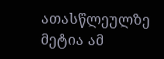ათასწლეულზე მეტია ამ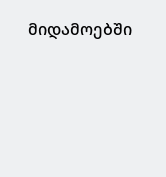მიდამოებში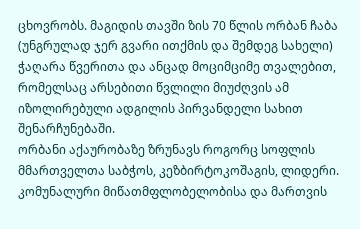ცხოვრობს. მაგიდის თავში ზის 70 წლის ორბან ჩაბა (უნგრულად ჯერ გვარი ითქმის და შემდეგ სახელი) ჭაღარა წვერითა და ანცად მოციმციმე თვალებით, რომელსაც არსებითი წვლილი მიუძღვის ამ იზოლირებული ადგილის პირვანდელი სახით შენარჩუნებაში.
ორბანი აქაურობაზე ზრუნავს როგორც სოფლის მმართველთა საბჭოს, კეზბირტოკოშაგის, ლიდერი. კომუნალური მიწათმფლობელობისა და მართვის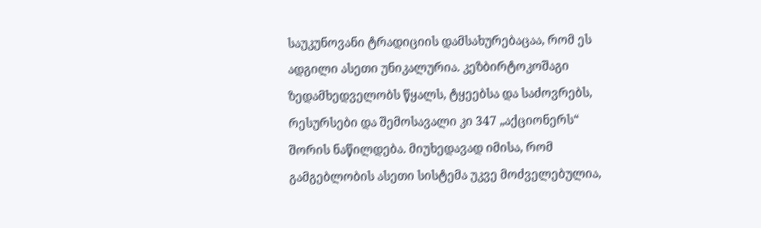საუკუნოვანი ტრადიციის დამსახურებაცაა, რომ ეს ადგილი ასეთი უნიკალურია. კეზბირტოკოშაგი ზედამხედველობს წყალს, ტყეებსა და საძოვრებს, რესურსები და შემოსავალი კი 347 „აქციონერს“ შორის ნაწილდება. მიუხედავად იმისა, რომ გამგებლობის ასეთი სისტემა უკვე მოძველებულია,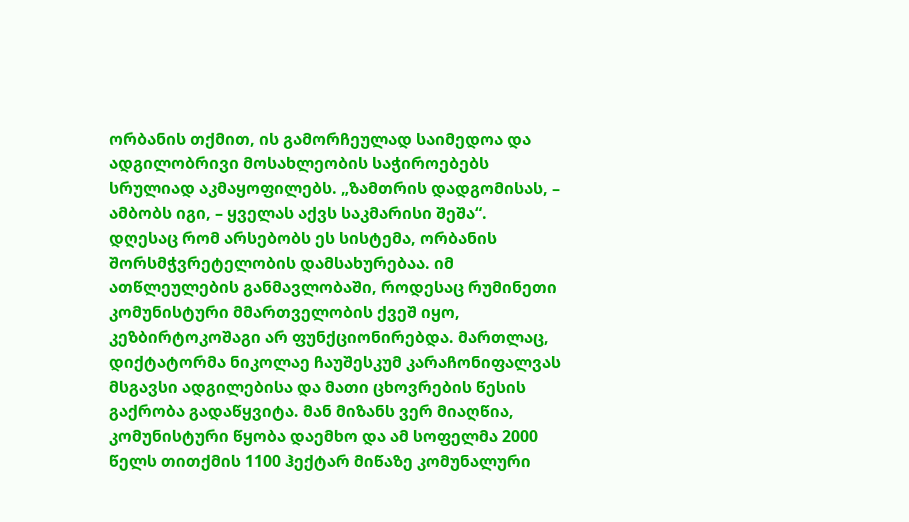ორბანის თქმით, ის გამორჩეულად საიმედოა და ადგილობრივი მოსახლეობის საჭიროებებს სრულიად აკმაყოფილებს. „ზამთრის დადგომისას, – ამბობს იგი, – ყველას აქვს საკმარისი შეშა“.
დღესაც რომ არსებობს ეს სისტემა, ორბანის შორსმჭვრეტელობის დამსახურებაა. იმ ათწლეულების განმავლობაში, როდესაც რუმინეთი კომუნისტური მმართველობის ქვეშ იყო, კეზბირტოკოშაგი არ ფუნქციონირებდა. მართლაც, დიქტატორმა ნიკოლაე ჩაუშესკუმ კარაჩონიფალვას მსგავსი ადგილებისა და მათი ცხოვრების წესის გაქრობა გადაწყვიტა. მან მიზანს ვერ მიაღწია, კომუნისტური წყობა დაემხო და ამ სოფელმა 2000 წელს თითქმის 1100 ჰექტარ მიწაზე კომუნალური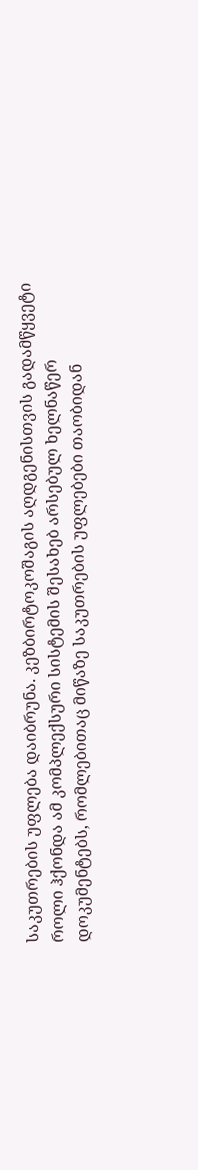საკუთრების უფლება დაიბრუნა. კეზბირტოკოშაგის აღდგენისთვის გადამწყვეტი როლი ჰქონდა ამ კომპლექსური სისტემის შესახებ არსებულ ხელნაწერ დოკუმენტებს, რომლებითაც მიწაზე საკუთრების უფლებები თაობიდან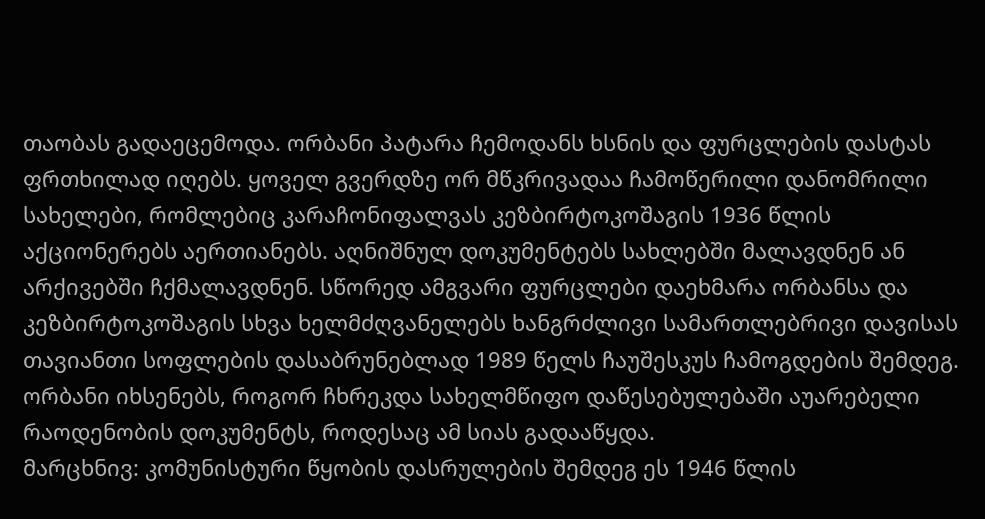თაობას გადაეცემოდა. ორბანი პატარა ჩემოდანს ხსნის და ფურცლების დასტას ფრთხილად იღებს. ყოველ გვერდზე ორ მწკრივადაა ჩამოწერილი დანომრილი სახელები, რომლებიც კარაჩონიფალვას კეზბირტოკოშაგის 1936 წლის აქციონერებს აერთიანებს. აღნიშნულ დოკუმენტებს სახლებში მალავდნენ ან არქივებში ჩქმალავდნენ. სწორედ ამგვარი ფურცლები დაეხმარა ორბანსა და კეზბირტოკოშაგის სხვა ხელმძღვანელებს ხანგრძლივი სამართლებრივი დავისას თავიანთი სოფლების დასაბრუნებლად 1989 წელს ჩაუშესკუს ჩამოგდების შემდეგ. ორბანი იხსენებს, როგორ ჩხრეკდა სახელმწიფო დაწესებულებაში აუარებელი რაოდენობის დოკუმენტს, როდესაც ამ სიას გადააწყდა.
მარცხნივ: კომუნისტური წყობის დასრულების შემდეგ ეს 1946 წლის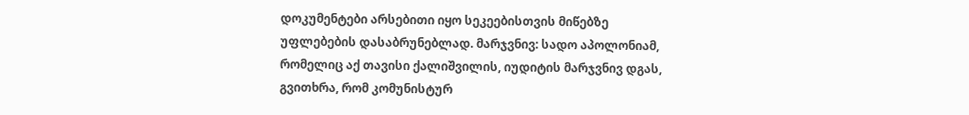დოკუმენტები არსებითი იყო სეკეებისთვის მიწებზე უფლებების დასაბრუნებლად. მარჯვნივ: სადო აპოლონიამ, რომელიც აქ თავისი ქალიშვილის, იუდიტის მარჯვნივ დგას, გვითხრა, რომ კომუნისტურ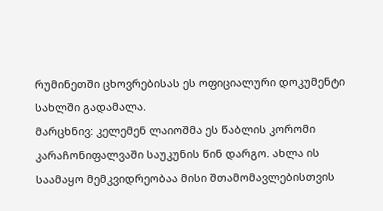რუმინეთში ცხოვრებისას ეს ოფიციალური დოკუმენტი სახლში გადამალა.
მარცხნივ: კელემენ ლაიოშმა ეს წაბლის კორომი კარაჩონიფალვაში საუკუნის წინ დარგო. ახლა ის საამაყო მემკვიდრეობაა მისი შთამომავლებისთვის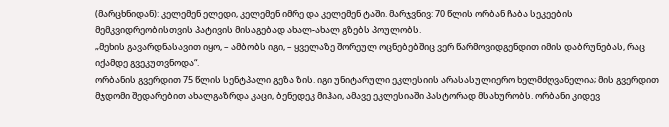(მარცხნიდან): კელემენ ელედი, კელემენ იმრე და კელემენ ტაში. მარჯვნივ: 70 წლის ორბან ჩაბა სეკეების მემკვიდრეობისთვის პატივის მისაგებად ახალ-ახალ გზებს პოულობს.
„მეხის გავარდნასავით იყო, – ამბობს იგი, – ყველაზე შორეულ ოცნებებშიც ვერ წარმოვიდგენდით იმის დაბრუნებას, რაც იქამდე გვეკუთვნოდა“.
ორბანის გვერდით 75 წლის სენტპალი გეზა ზის. იგი უნიტარული ეკლესიის არასასულიერო ხელმძღვანელია; მის გვერდით მჯდომი შედარებით ახალგაზრდა კაცი, ბენედეკ მიჰაი, ამავე ეკლესიაში პასტორად მსახურობს. ორბანი კიდევ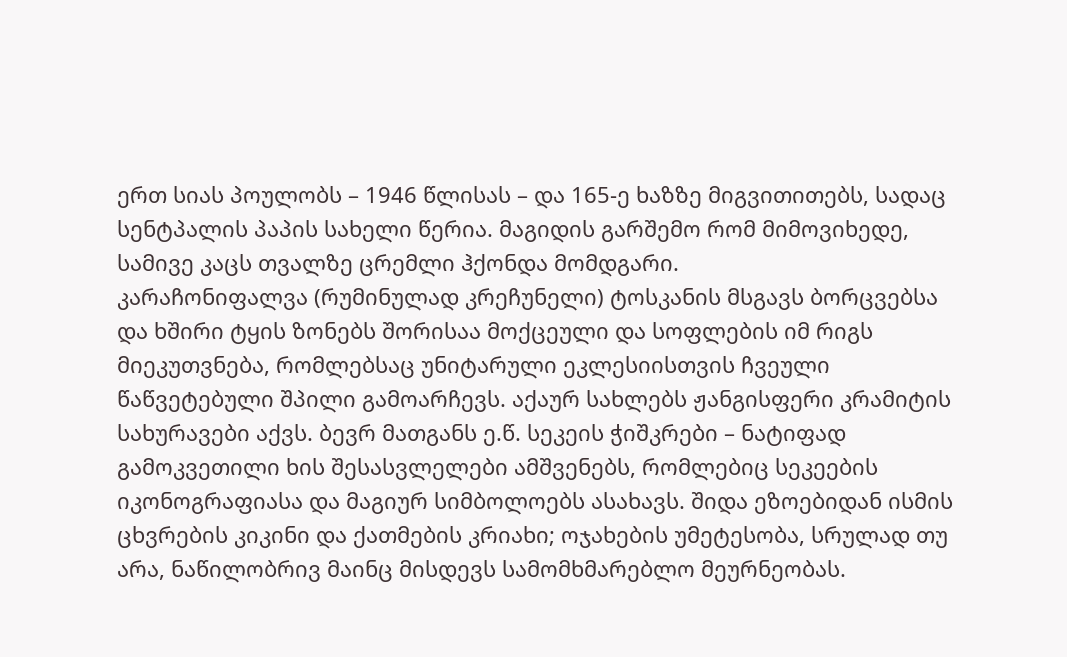ერთ სიას პოულობს – 1946 წლისას – და 165-ე ხაზზე მიგვითითებს, სადაც სენტპალის პაპის სახელი წერია. მაგიდის გარშემო რომ მიმოვიხედე, სამივე კაცს თვალზე ცრემლი ჰქონდა მომდგარი.
კარაჩონიფალვა (რუმინულად კრეჩუნელი) ტოსკანის მსგავს ბორცვებსა და ხშირი ტყის ზონებს შორისაა მოქცეული და სოფლების იმ რიგს მიეკუთვნება, რომლებსაც უნიტარული ეკლესიისთვის ჩვეული წაწვეტებული შპილი გამოარჩევს. აქაურ სახლებს ჟანგისფერი კრამიტის სახურავები აქვს. ბევრ მათგანს ე.წ. სეკეის ჭიშკრები – ნატიფად გამოკვეთილი ხის შესასვლელები ამშვენებს, რომლებიც სეკეების იკონოგრაფიასა და მაგიურ სიმბოლოებს ასახავს. შიდა ეზოებიდან ისმის ცხვრების კიკინი და ქათმების კრიახი; ოჯახების უმეტესობა, სრულად თუ არა, ნაწილობრივ მაინც მისდევს სამომხმარებლო მეურნეობას.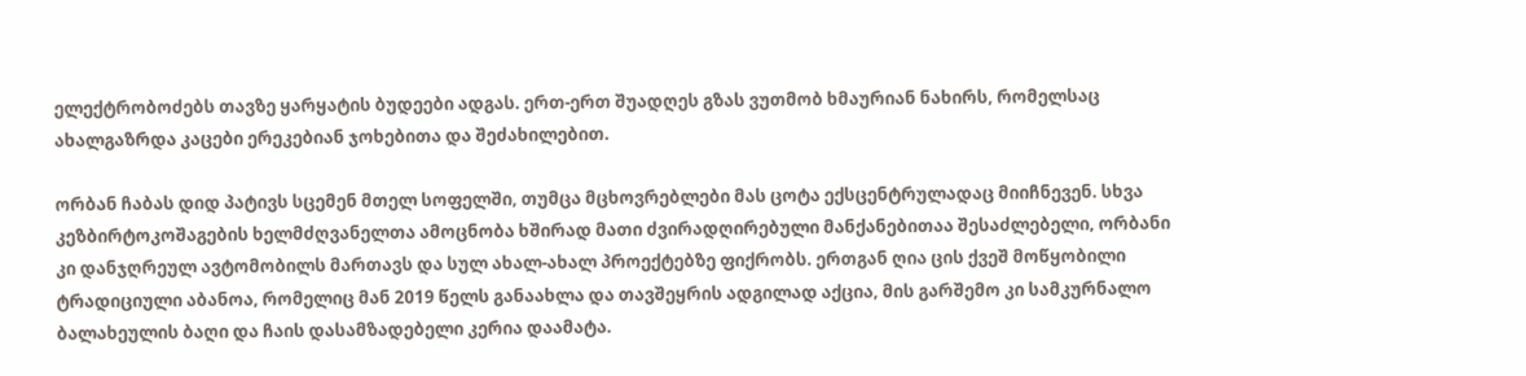ელექტრობოძებს თავზე ყარყატის ბუდეები ადგას. ერთ-ერთ შუადღეს გზას ვუთმობ ხმაურიან ნახირს, რომელსაც ახალგაზრდა კაცები ერეკებიან ჯოხებითა და შეძახილებით.

ორბან ჩაბას დიდ პატივს სცემენ მთელ სოფელში, თუმცა მცხოვრებლები მას ცოტა ექსცენტრულადაც მიიჩნევენ. სხვა კეზბირტოკოშაგების ხელმძღვანელთა ამოცნობა ხშირად მათი ძვირადღირებული მანქანებითაა შესაძლებელი, ორბანი კი დანჯღრეულ ავტომობილს მართავს და სულ ახალ-ახალ პროექტებზე ფიქრობს. ერთგან ღია ცის ქვეშ მოწყობილი ტრადიციული აბანოა, რომელიც მან 2019 წელს განაახლა და თავშეყრის ადგილად აქცია, მის გარშემო კი სამკურნალო ბალახეულის ბაღი და ჩაის დასამზადებელი კერია დაამატა.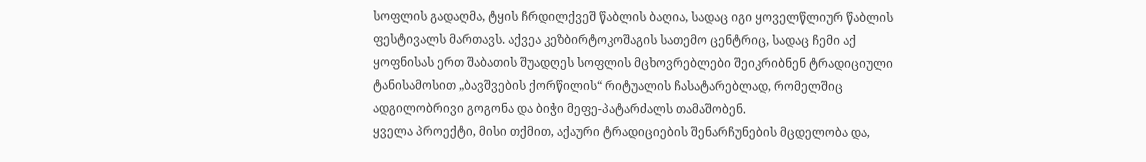სოფლის გადაღმა, ტყის ჩრდილქვეშ წაბლის ბაღია, სადაც იგი ყოველწლიურ წაბლის ფესტივალს მართავს. აქვეა კეზბირტოკოშაგის სათემო ცენტრიც, სადაც ჩემი აქ ყოფნისას ერთ შაბათის შუადღეს სოფლის მცხოვრებლები შეიკრიბნენ ტრადიციული ტანისამოსით „ბავშვების ქორწილის“ რიტუალის ჩასატარებლად, რომელშიც ადგილობრივი გოგონა და ბიჭი მეფე-პატარძალს თამაშობენ.
ყველა პროექტი, მისი თქმით, აქაური ტრადიციების შენარჩუნების მცდელობა და,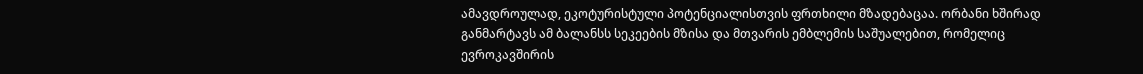ამავდროულად, ეკოტურისტული პოტენციალისთვის ფრთხილი მზადებაცაა. ორბანი ხშირად განმარტავს ამ ბალანსს სეკეების მზისა და მთვარის ემბლემის საშუალებით, რომელიც ევროკავშირის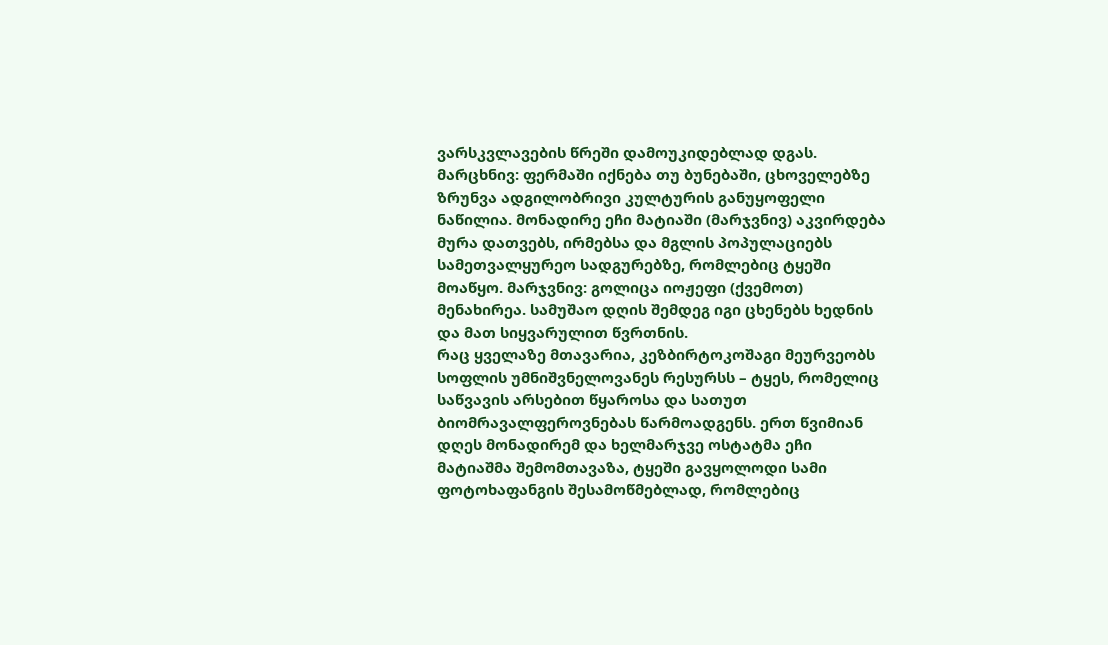ვარსკვლავების წრეში დამოუკიდებლად დგას.
მარცხნივ: ფერმაში იქნება თუ ბუნებაში, ცხოველებზე ზრუნვა ადგილობრივი კულტურის განუყოფელი ნაწილია. მონადირე ეჩი მატიაში (მარჯვნივ) აკვირდება მურა დათვებს, ირმებსა და მგლის პოპულაციებს სამეთვალყურეო სადგურებზე, რომლებიც ტყეში მოაწყო. მარჯვნივ: გოლიცა იოჟეფი (ქვემოთ) მენახირეა. სამუშაო დღის შემდეგ იგი ცხენებს ხედნის და მათ სიყვარულით წვრთნის.
რაც ყველაზე მთავარია, კეზბირტოკოშაგი მეურვეობს სოფლის უმნიშვნელოვანეს რესურსს – ტყეს, რომელიც საწვავის არსებით წყაროსა და სათუთ ბიომრავალფეროვნებას წარმოადგენს. ერთ წვიმიან დღეს მონადირემ და ხელმარჯვე ოსტატმა ეჩი მატიაშმა შემომთავაზა, ტყეში გავყოლოდი სამი ფოტოხაფანგის შესამოწმებლად, რომლებიც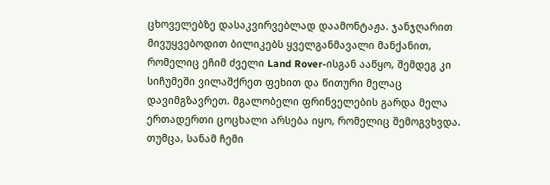ცხოველებზე დასაკვირვებლად დაამონტაჟა. ჯანჯღარით მივუყვებოდით ბილიკებს ყველგანმავალი მანქანით, რომელიც ეჩიმ ძველი Land Rover-ისგან ააწყო, შემდეგ კი სიჩუმეში ვილაშქრეთ ფეხით და წითური მელაც დავიმგზავრეთ. მგალობელი ფრინველების გარდა მელა ერთადერთი ცოცხალი არსება იყო, რომელიც შემოგვხვდა. თუმცა, სანამ ჩემი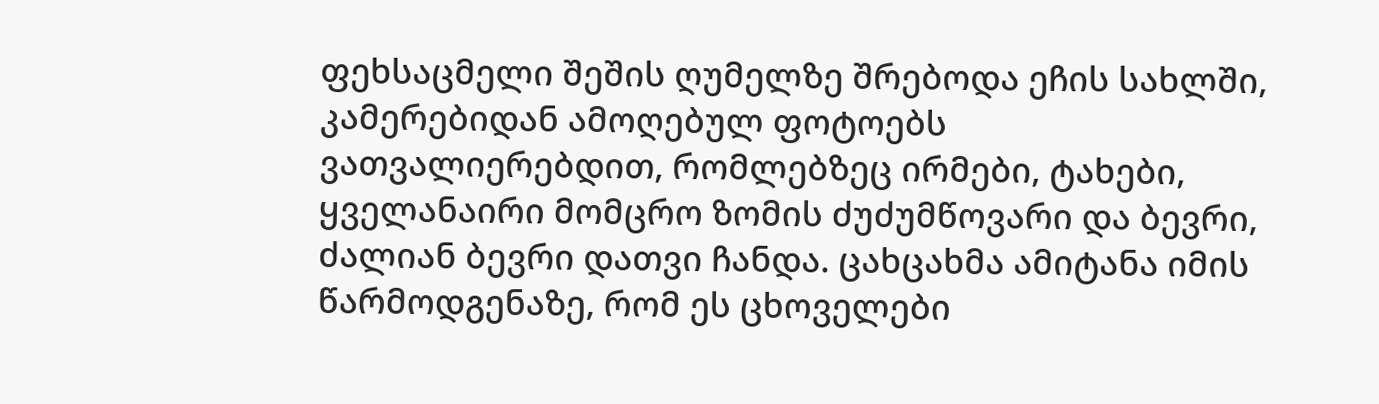ფეხსაცმელი შეშის ღუმელზე შრებოდა ეჩის სახლში, კამერებიდან ამოღებულ ფოტოებს ვათვალიერებდით, რომლებზეც ირმები, ტახები, ყველანაირი მომცრო ზომის ძუძუმწოვარი და ბევრი, ძალიან ბევრი დათვი ჩანდა. ცახცახმა ამიტანა იმის წარმოდგენაზე, რომ ეს ცხოველები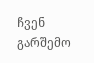ჩვენ გარშემო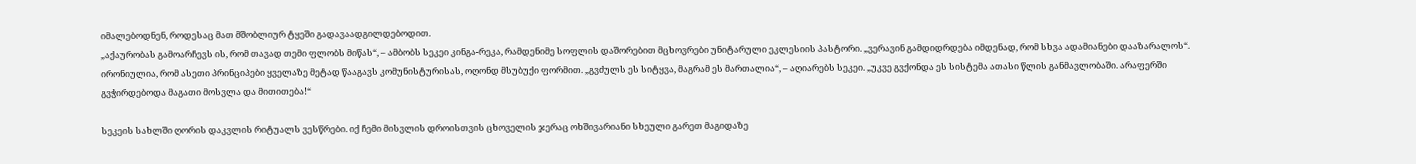იმალებოდნენ, როდესაც მათ მშობლიურ ტყეში გადავაადგილდებოდით.
„აქაურობას გამოარჩევს ის, რომ თავად თემი ფლობს მიწას“, – ამბობს სეკეი კინგა-რეკა, რამდენიმე სოფლის დაშორებით მცხოვრები უნიტარული ეკლესიის პასტორი. „ვერავინ გამდიდრდება იმდენად, რომ სხვა ადამიანები დააზარალოს“.
ირონიულია, რომ ასეთი პრინციპები ყველაზე მეტად წააგავს კომუნისტურისას, ოღონდ მსუბუქი ფორმით. „გვძულს ეს სიტყვა, მაგრამ ეს მართალია“, – აღიარებს სეკეი. „უკვე გვქონდა ეს სისტემა ათასი წლის განმავლობაში. არაფერში გვჭირდებოდა მაგათი მოსვლა და მითითება!“

სეკეის სახლში ღორის დაკვლის რიტუალს ვესწრები. იქ ჩემი მისვლის დროისთვის ცხოველის ჯერაც ოხშივარიანი სხეული გარეთ მაგიდაზე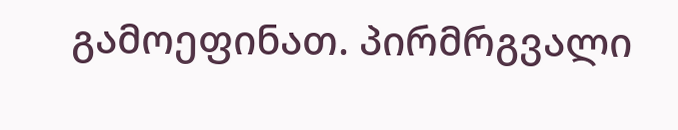გამოეფინათ. პირმრგვალი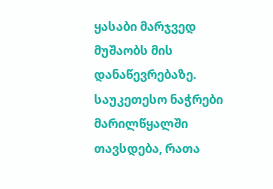ყასაბი მარჯვედ მუშაობს მის დანაწევრებაზე. საუკეთესო ნაჭრები მარილწყალში თავსდება, რათა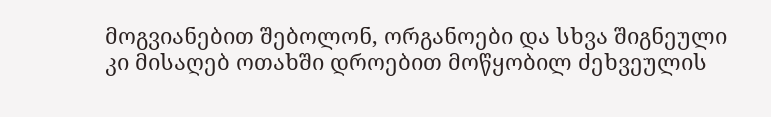მოგვიანებით შებოლონ, ორგანოები და სხვა შიგნეული კი მისაღებ ოთახში დროებით მოწყობილ ძეხვეულის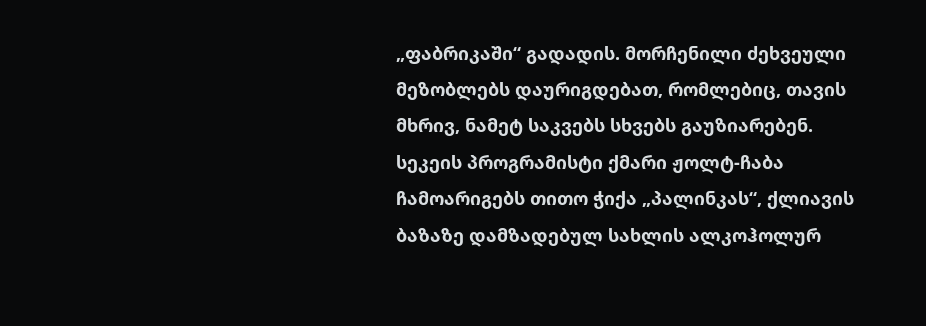„ფაბრიკაში“ გადადის. მორჩენილი ძეხვეული მეზობლებს დაურიგდებათ, რომლებიც, თავის მხრივ, ნამეტ საკვებს სხვებს გაუზიარებენ.
სეკეის პროგრამისტი ქმარი ჟოლტ-ჩაბა ჩამოარიგებს თითო ჭიქა „პალინკას“, ქლიავის ბაზაზე დამზადებულ სახლის ალკოჰოლურ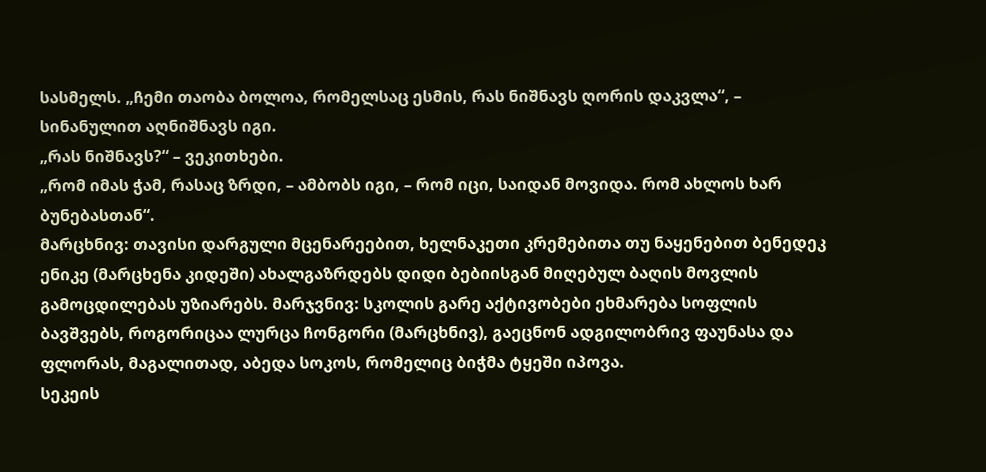სასმელს. „ჩემი თაობა ბოლოა, რომელსაც ესმის, რას ნიშნავს ღორის დაკვლა“, – სინანულით აღნიშნავს იგი.
„რას ნიშნავს?“ – ვეკითხები.
„რომ იმას ჭამ, რასაც ზრდი, – ამბობს იგი, – რომ იცი, საიდან მოვიდა. რომ ახლოს ხარ ბუნებასთან“.
მარცხნივ: თავისი დარგული მცენარეებით, ხელნაკეთი კრემებითა თუ ნაყენებით ბენედეკ ენიკე (მარცხენა კიდეში) ახალგაზრდებს დიდი ბებიისგან მიღებულ ბაღის მოვლის გამოცდილებას უზიარებს. მარჯვნივ: სკოლის გარე აქტივობები ეხმარება სოფლის ბავშვებს, როგორიცაა ლურცა ჩონგორი (მარცხნივ), გაეცნონ ადგილობრივ ფაუნასა და ფლორას, მაგალითად, აბედა სოკოს, რომელიც ბიჭმა ტყეში იპოვა.
სეკეის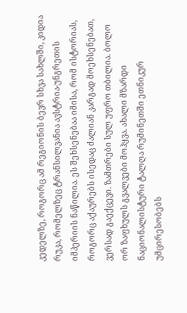კედელზე, როგორც ამ რეგიონის ბევრ სხვა სახლში, კიდია რუკა, რომელზეც ტრანსილვანია ავსტრია-უნგრეთის იმპერიის ნაწილია. ეს შეხსენებაა იმისა, რომ ისტორიას, როგორც აქაურებს ისედაც ძალიან კარგად მოეხსენებათ, ვერსად გაექცევი. ზამთრები სულ უფრო თბილია. ბოლო ორ ზაფხულს გვალვები მოჰყვა. ახალი მზარდი ნაციონალისტური ტალღა რუმინეთში ეთნიკურ უმცირესობებს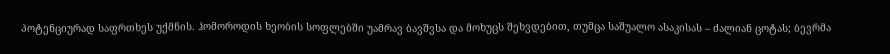პოტენციურად საფრთხეს უქმნის. ჰომოროდის ხეობის სოფლებში უამრავ ბავშვსა და მოხუცს შეხვდებით, თუმცა საშუალო ასაკისას – ძალიან ცოტას; ბევრმა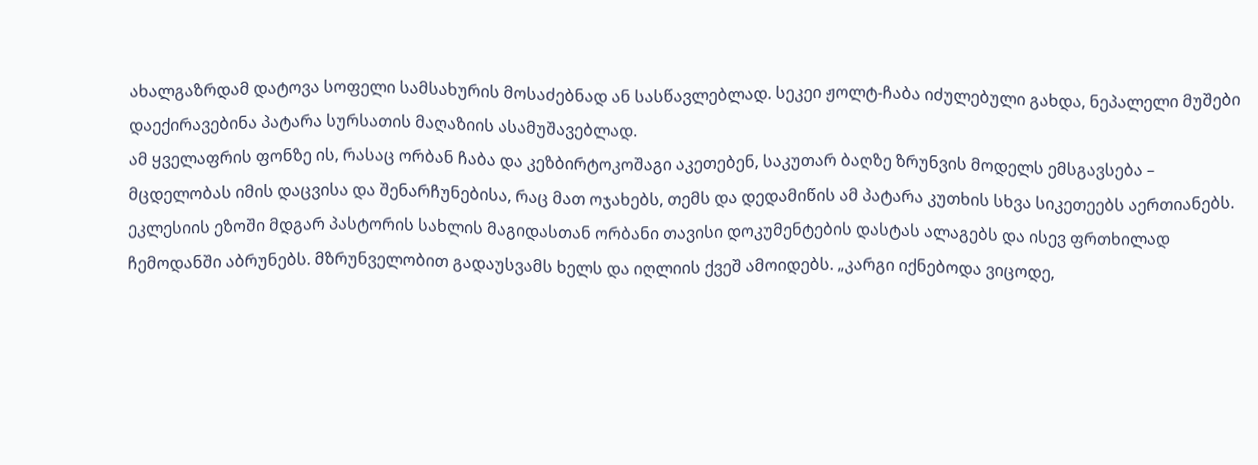ახალგაზრდამ დატოვა სოფელი სამსახურის მოსაძებნად ან სასწავლებლად. სეკეი ჟოლტ-ჩაბა იძულებული გახდა, ნეპალელი მუშები დაექირავებინა პატარა სურსათის მაღაზიის ასამუშავებლად.
ამ ყველაფრის ფონზე ის, რასაც ორბან ჩაბა და კეზბირტოკოშაგი აკეთებენ, საკუთარ ბაღზე ზრუნვის მოდელს ემსგავსება – მცდელობას იმის დაცვისა და შენარჩუნებისა, რაც მათ ოჯახებს, თემს და დედამიწის ამ პატარა კუთხის სხვა სიკეთეებს აერთიანებს. ეკლესიის ეზოში მდგარ პასტორის სახლის მაგიდასთან ორბანი თავისი დოკუმენტების დასტას ალაგებს და ისევ ფრთხილად ჩემოდანში აბრუნებს. მზრუნველობით გადაუსვამს ხელს და იღლიის ქვეშ ამოიდებს. „კარგი იქნებოდა ვიცოდე,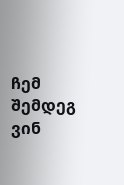ჩემ შემდეგ ვინ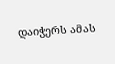დაიჭერს ამას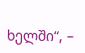ხელში“, –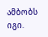ამბობს იგი.